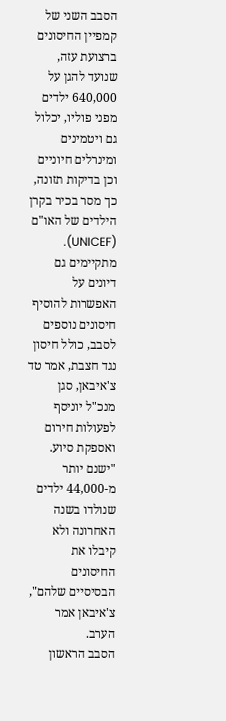הסבב השני של קמפיין החיסונים ברצועת עזה, שנועד להגן על 640,000 ילדים מפני פוליו, יכלול גם ויטמינים ומינרלים חיוניים וכן בדיקות תזונה, כך מסר בכיר בקרן הילדים של האו"ם (UNICEF).
מתקיימים גם דיונים על האפשרות להוסיף חיסונים נוספים לסבב, כולל חיסון נגד חצבת, אמר טד צ'איבאן, סגן מנכ"ל יוניסף לפעולות חירום ואספקת סיוע. "ישנם יותר מ-44,000 ילדים שנולדו בשנה האחרונה ולא קיבלו את החיסונים הבסיסיים שלהם", צ'איבאן אמר הערב.
הסבב הראשון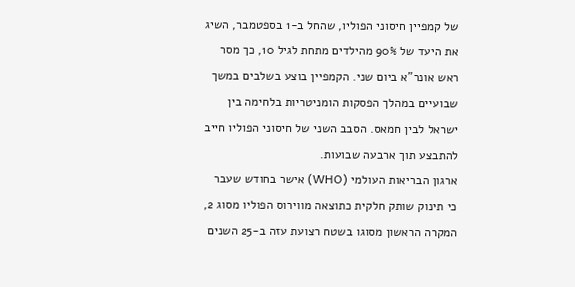של קמפיין חיסוני הפוליו, שהחל ב-1 בספטמבר, השיג את היעד של 90% מהילדים מתחת לגיל 10, כך מסר ראש אונר"א ביום שני. הקמפיין בוצע בשלבים במשך שבועיים במהלך הפסקות הומניטריות בלחימה בין ישראל לבין חמאס. הסבב השני של חיסוני הפוליו חייב להתבצע תוך ארבעה שבועות.
ארגון הבריאות העולמי (WHO) אישר בחודש שעבר כי תינוק שותק חלקית כתוצאה מווירוס הפוליו מסוג 2, המקרה הראשון מסוגו בשטח רצועת עזה ב-25 השנים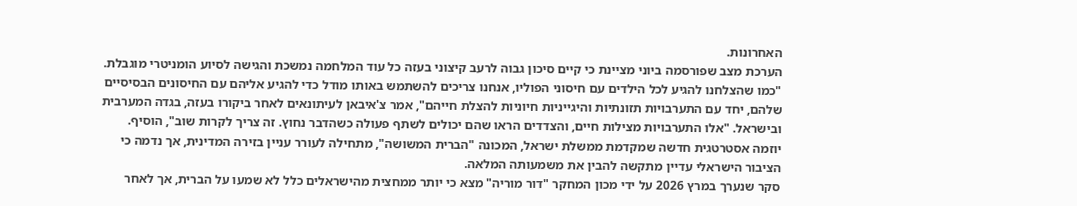האחרונות.
הערכת מצב שפורסמה ביוני מציינת כי קיים סיכון גבוה לרעב קיצוני בעזה כל עוד המלחמה נמשכת והגישה לסיוע הומניטרי מוגבלת.
"כמו שהצלחנו להגיע לכל הילדים עם חיסוני הפוליו, אנחנו צריכים להשתמש באותו מודל כדי להגיע אליהם עם החיסונים הבסיסיים שלהם, יחד עם התערבויות תזונתיות והיגייניות חיוניות להצלת חייהם", אמר צ'איבאן לעיתונאים לאחר ביקורו בעזה, בגדה המערבית ובישראל. "אלו התערבויות מצילות חיים, והצדדים הראו שהם יכולים לשתף פעולה כשהדבר נחוץ. זה צריך לקרות שוב", הוסיף.
יוזמה אסטרטגית חדשה שמקדמת ממשלת ישראל, המכונה "הברית המשושה", מתחילה לעורר עניין בזירה המדינית, אך נדמה כי הציבור הישראלי עדיין מתקשה להבין את משמעותה המלאה.
סקר שנערך במרץ 2026 על ידי מכון המחקר "דור מוריה" מצא כי יותר ממחצית מהישראלים כלל לא שמעו על הברית, אך לאחר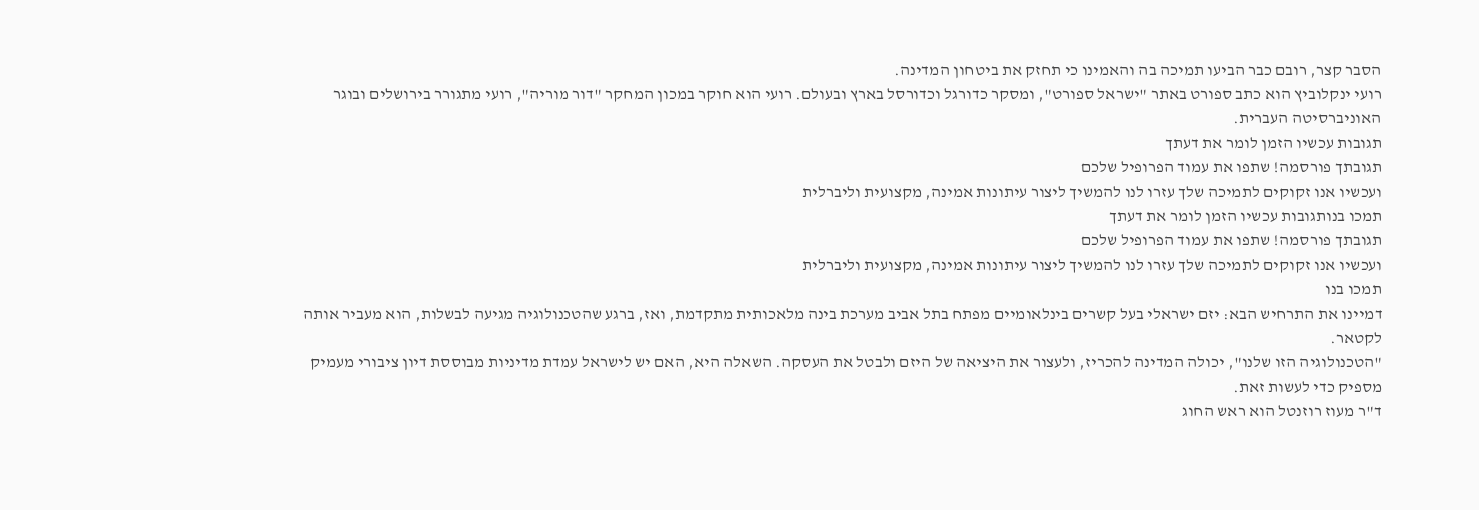הסבר קצר, רובם כבר הביעו תמיכה בה והאמינו כי תחזק את ביטחון המדינה.
רועי ינקלוביץ הוא כתב ספורט באתר "ישראל ספורט", ומסקר כדורגל וכדורסל בארץ ובעולם. רועי הוא חוקר במכון המחקר "דור מוריה", רועי מתגורר בירושלים ובוגר האוניברסיטה העברית.
תגובות עכשיו הזמן לומר את דעתך
תגובתך פורסמה! שתפו את עמוד הפרופיל שלכם
ועכשיו אנו זקוקים לתמיכה שלך עזרו לנו להמשיך ליצור עיתונות אמינה, מקצועית וליברלית
תמכו בנותגובות עכשיו הזמן לומר את דעתך
תגובתך פורסמה! שתפו את עמוד הפרופיל שלכם
ועכשיו אנו זקוקים לתמיכה שלך עזרו לנו להמשיך ליצור עיתונות אמינה, מקצועית וליברלית
תמכו בנו
דמיינו את התרחיש הבא: יזם ישראלי בעל קשרים בינלאומיים מפתח בתל אביב מערכת בינה מלאכותית מתקדמת, ואז, ברגע שהטכנולוגיה מגיעה לבשלות, הוא מעביר אותה לקטאר.
"הטכנולוגיה הזו שלנו", יכולה המדינה להכריז, ולעצור את היציאה של היזם ולבטל את העסקה. השאלה היא, האם יש לישראל עמדת מדיניות מבוססת דיון ציבורי מעמיק מספיק כדי לעשות זאת.
ד"ר מעוז רוזנטל הוא ראש החוג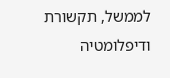לממשל, תקשורת ודיפלומטיה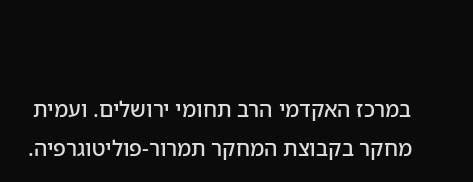במרכז האקדמי הרב תחומי ירושלים. ועמית מחקר בקבוצת המחקר תמרור-פוליטוגרפיה.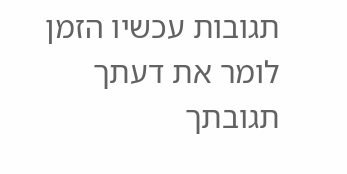תגובות עכשיו הזמן לומר את דעתך
תגובתך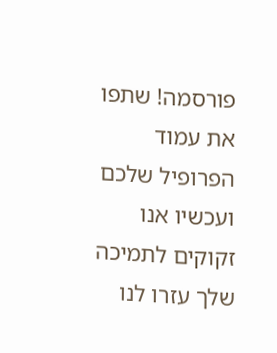פורסמה! שתפו את עמוד הפרופיל שלכם
ועכשיו אנו זקוקים לתמיכה שלך עזרו לנו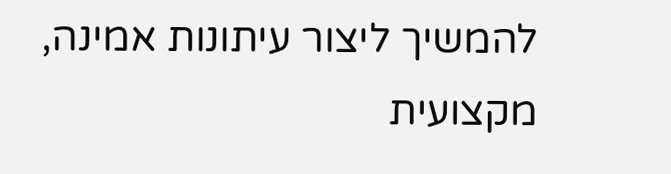להמשיך ליצור עיתונות אמינה, מקצועית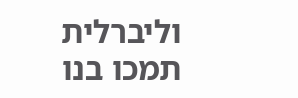וליברלית
תמכו בנו